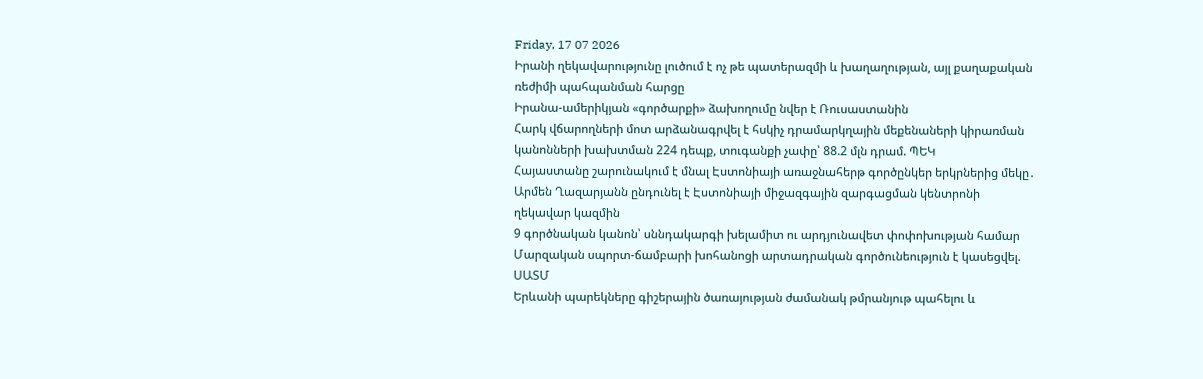Friday, 17 07 2026
Իրանի ղեկավարությունը լուծում է ոչ թե պատերազմի և խաղաղության, այլ քաղաքական ռեժիմի պահպանման հարցը
Իրանա-ամերիկյան «գործարքի» ձախողումը նվեր է Ռուսաստանին
Հարկ վճարողների մոտ արձանագրվել է հսկիչ դրամարկղային մեքենաների կիրառման կանոնների խախտման 224 դեպք, տուգանքի չափը՝ 88.2 մլն դրամ. ՊԵԿ
Հայաստանը շարունակում է մնալ Էստոնիայի առաջնահերթ գործընկեր երկրներից մեկը․ Արմեն Ղազարյանն ընդունել է Էստոնիայի միջազգային զարգացման կենտրոնի ղեկավար կազմին
9 գործնական կանոն՝ սննդակարգի խելամիտ ու արդյունավետ փոփոխության համար
Մարզական սպորտ-ճամբարի խոհանոցի արտադրական գործունեություն է կասեցվել. ՍԱՏՄ
Երևանի պարեկները գիշերային ծառայության ժամանակ թմրանյութ պահելու և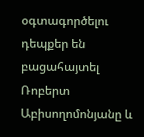օգտագործելու դեպքեր են բացահայտել
Ռոբերտ Աբիսողոմոնյանը և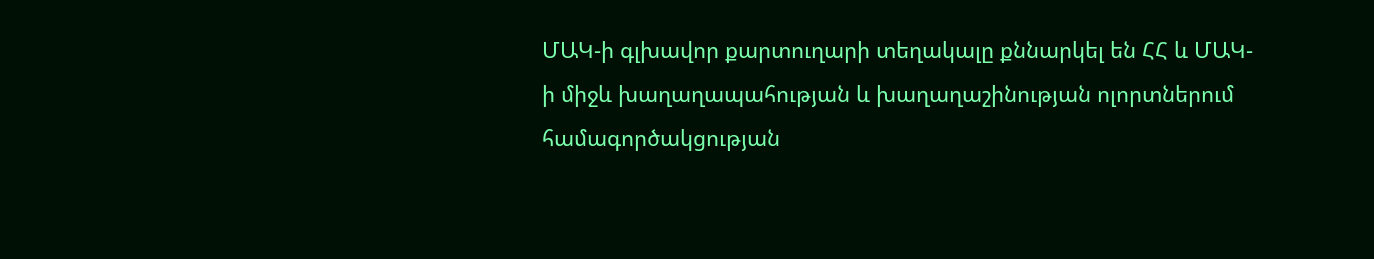ՄԱԿ-ի գլխավոր քարտուղարի տեղակալը քննարկել են ՀՀ և ՄԱԿ-ի միջև խաղաղապահության և խաղաղաշինության ոլորտներում համագործակցության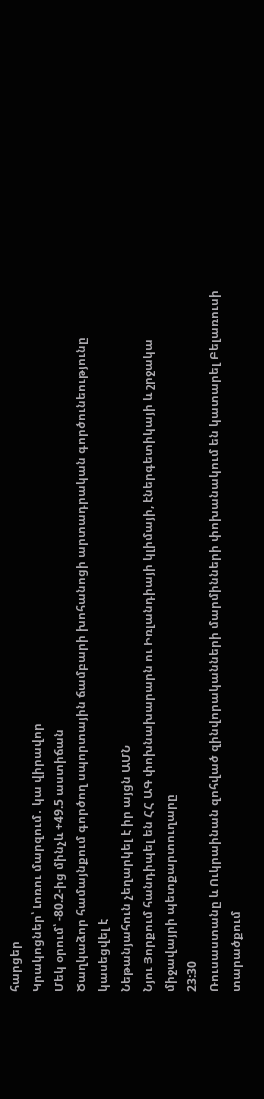հարցեր
Կրակոցներ՝ Լոռու մարզում․ կա վիրավոր
Մեկ օրում՝ -80.2-ից մինչև +49.5 աստիճան
Ծաղկաձոր համայնքում գործող սպորտային ճամբարի խոհանոցի արտադրական գործունեությունը կասեցվել է
Նեթանյահուն չեղարկել է իր այցն ԱՄՆ
Նյու Յորքում հանդիպել են ՀՀ ԱԳ փոխնախարարն ու Իռլանդիայի կլիմայի, էներգետիկայի և շրջակա միջավայրի պետքարտուղարը
23:30
Ռուսաստանը և Ուկրաինան զոհված զինվորականների մարմինների փոխանակում են կատարել Բելառուսի տարածքում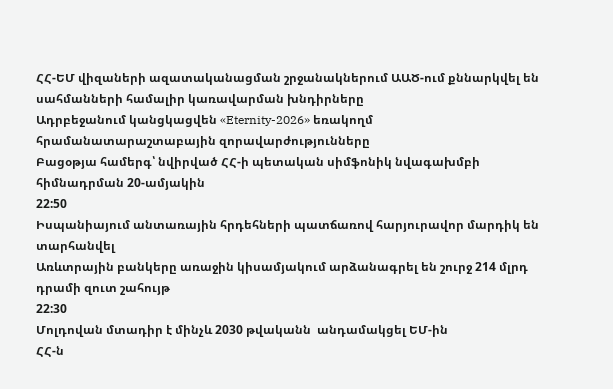ՀՀ-ԵՄ վիզաների ազատականացման շրջանակներում ԱԱԾ-ում քննարկվել են սահմանների համալիր կառավարման խնդիրները
Ադրբեջանում կանցկացվեն «Eternity-2026» եռակողմ հրամանատարաշտաբային զորավարժությունները
Բացօթյա համերգ՝ նվիրված ՀՀ-ի պետական սիմֆոնիկ նվագախմբի հիմնադրման 20-ամյակին
22:50
Իսպանիայում անտառային հրդեհների պատճառով հարյուրավոր մարդիկ են տարհանվել
Առևտրային բանկերը առաջին կիսամյակում արձանագրել են շուրջ 214 մլրդ դրամի զուտ շահույթ
22:30
Մոլդովան մտադիր է մինչև 2030 թվականն  անդամակցել ԵՄ-ին
ՀՀ-ն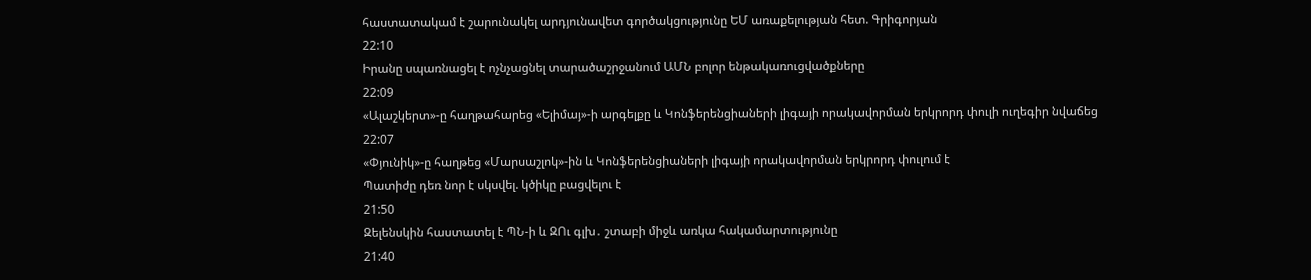հաստատակամ է շարունակել արդյունավետ գործակցությունը ԵՄ առաքելության հետ. Գրիգորյան
22:10
Իրանը սպառնացել է ոչնչացնել տարածաշրջանում ԱՄՆ բոլոր ենթակառուցվածքները
22:09
«Ալաշկերտ»-ը հաղթահարեց «Ելիմայ»-ի արգելքը և Կոնֆերենցիաների լիգայի որակավորման երկրորդ փուլի ուղեգիր նվաճեց
22:07
«Փյունիկ»-ը հաղթեց «Մարսաշլոկ»-ին և Կոնֆերենցիաների լիգայի որակավորման երկրորդ փուլում է
Պատիժը դեռ նոր է սկսվել. կծիկը բացվելու է
21:50
Զելենսկին հաստատել է ՊՆ-ի և ԶՈւ գլխ․ շտաբի միջև առկա հակամարտությունը
21:40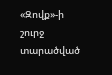«Զովք»-ի շուրջ տարածված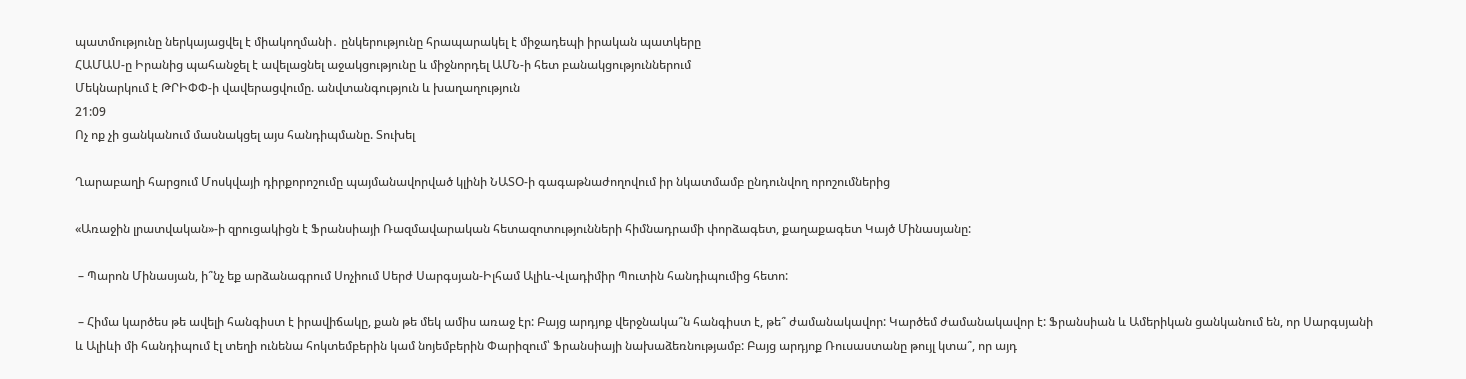պատմությունը ներկայացվել է միակողմանի․ ընկերությունը հրապարակել է միջադեպի իրական պատկերը
ՀԱՄԱՍ-ը Իրանից պահանջել է ավելացնել աջակցությունը և միջնորդել ԱՄՆ-ի հետ բանակցություններում
Մեկնարկում է ԹՐԻՓՓ-ի վավերացվումը. անվտանգություն և խաղաղություն
21:09
Ոչ ոք չի ցանկանում մասնակցել այս հանդիպմանը. Տուխել

Ղարաբաղի հարցում Մոսկվայի դիրքորոշումը պայմանավորված կլինի ՆԱՏՕ-ի գագաթնաժողովում իր նկատմամբ ընդունվող որոշումներից

«Առաջին լրատվական»-ի զրուցակիցն է Ֆրանսիայի Ռազմավարական հետազոտությունների հիմնադրամի փորձագետ, քաղաքագետ Կայծ Մինասյանը:

 – Պարոն Մինասյան, ի՞նչ եք արձանագրում Սոչիում Սերժ Սարգսյան-Իլհամ Ալիև-Վլադիմիր Պուտին հանդիպումից հետո:

 – Հիմա կարծես թե ավելի հանգիստ է իրավիճակը, քան թե մեկ ամիս առաջ էր: Բայց արդյոք վերջնակա՞ն հանգիստ է, թե՞ ժամանակավոր: Կարծեմ ժամանակավոր է: Ֆրանսիան և Ամերիկան ցանկանում են, որ Սարգսյանի և Ալիևի մի հանդիպում էլ տեղի ունենա հոկտեմբերին կամ նոյեմբերին Փարիզում՝ Ֆրանսիայի նախաձեռնությամբ: Բայց արդյոք Ռուսաստանը թույլ կտա՞, որ այդ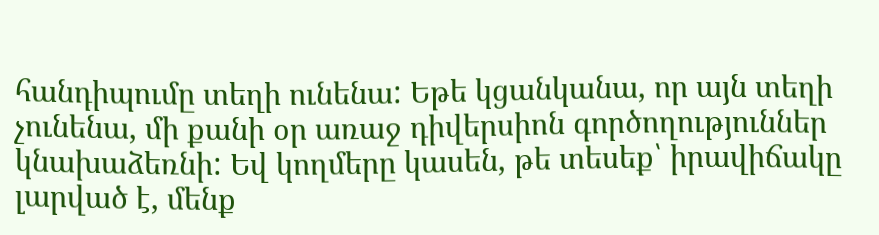հանդիպումը տեղի ունենա: Եթե կցանկանա, որ այն տեղի չունենա, մի քանի օր առաջ դիվերսիոն գործողություններ կնախաձեռնի: Եվ կողմերը կասեն, թե տեսեք՝ իրավիճակը լարված է, մենք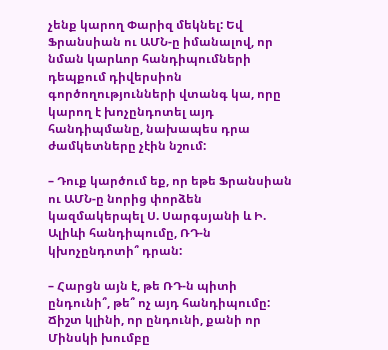չենք կարող Փարիզ մեկնել: Եվ Ֆրանսիան ու ԱՄՆ-ը իմանալով, որ նման կարևոր հանդիպումների դեպքում դիվերսիոն գործողությունների վտանգ կա, որը կարող է խոչընդոտել այդ հանդիպմանը, նախապես դրա ժամկետները չէին նշում:

– Դուք կարծում եք, որ եթե Ֆրանսիան ու ԱՄՆ-ը նորից փորձեն կազմակերպել Ս. Սարգսյանի և Ի. Ալիևի հանդիպումը, ՌԴ-ն կխոչընդոտի՞ դրան:

– Հարցն այն է, թե ՌԴ-ն պիտի ընդունի՞, թե՞ ոչ այդ հանդիպումը: Ճիշտ կլինի, որ ընդունի, քանի որ Մինսկի խումբը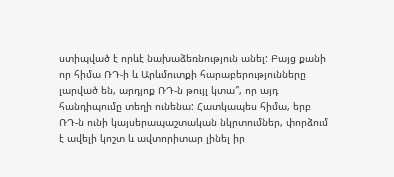ստիպված է որևէ նախաձեռնություն անել: Բայց քանի որ հիմա ՌԴ-ի և Արևմուտքի հարաբերությունները լարված են, արդյոք ՌԴ-ն թույլ կտա՞, որ այդ հանդիպումը տեղի ունենա: Հատկապես հիմա, երբ ՌԴ-ն ունի կայսերապաշտական նկրտումներ, փորձում է ավելի կոշտ և ավտորիտար լինել իր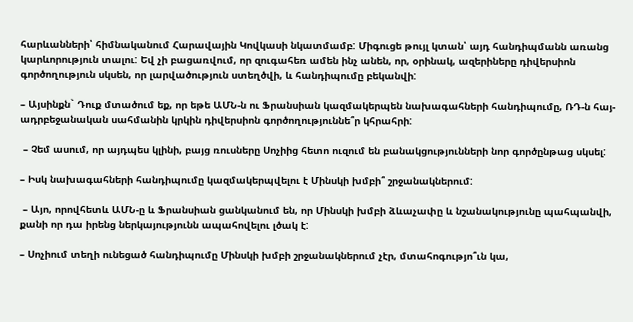հարևանների՝ հիմնականում Հարավային Կովկասի նկատմամբ: Միգուցե թույլ կտան՝ այդ հանդիպմանն առանց կարևորություն տալու: Եվ չի բացառվում, որ զուգահեռ ամեն ինչ անեն, որ, օրինակ, ազերիները դիվերսիոն գործողություն սկսեն, որ լարվածություն ստեղծվի, և հանդիպումը բեկանվի:

– Այսինքն` Դուք մտածում եք, որ եթե ԱՄՆ-ն ու Ֆրանսիան կազմակերպեն նախագահների հանդիպումը, ՌԴ-ն հայ-ադրբեջանական սահմանին կրկին դիվերսիոն գործողություննե՞ր կհրահրի:

 – Չեմ ասում, որ այդպես կլինի, բայց ռուսները Սոչիից հետո ուզում են բանակցությունների նոր գործընթաց սկսել:

– Իսկ նախագահների հանդիպումը կազմակերպվելու է Մինսկի խմբի՞ շրջանակներում:

 – Այո, որովհետև ԱՄՆ-ը և Ֆրանսիան ցանկանում են, որ Մինսկի խմբի ձևաչափը և նշանակությունը պահպանվի, քանի որ դա իրենց ներկայությունն ապահովելու լծակ է:

– Սոչիում տեղի ունեցած հանդիպումը Մինսկի խմբի շրջանակներում չէր, մտահոգությո՞ւն կա,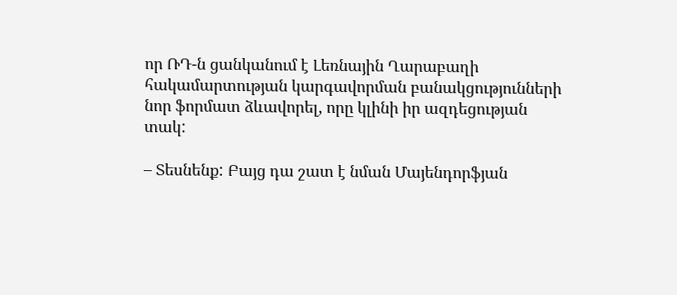որ ՌԴ-ն ցանկանում է Լեռնային Ղարաբաղի հակամարտության կարգավորման բանակցությունների նոր ֆորմատ ձևավորել, որը կլինի իր ազդեցության տակ:

– Տեսնենք: Բայց դա շատ է նման Մայենդորֆյան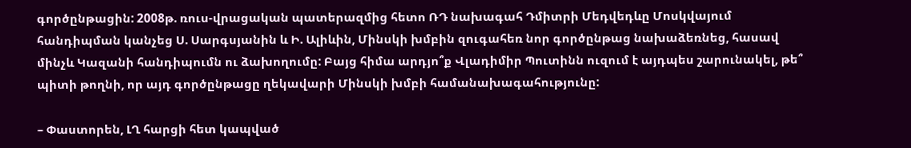գործընթացին: 2008թ. ռուս-վրացական պատերազմից հետո ՌԴ նախագահ Դմիտրի Մեդվեդևը Մոսկվայում հանդիպման կանչեց Ս. Սարգսյանին և Ի. Ալիևին, Մինսկի խմբին զուգահեռ նոր գործընթաց նախաձեռնեց, հասավ մինչև Կազանի հանդիպումն ու ձախողումը: Բայց հիմա արդյո՞ք Վլադիմիր Պուտինն ուզում է այդպես շարունակել, թե՞ պիտի թողնի, որ այդ գործընթացը ղեկավարի Մինսկի խմբի համանախագահությունը:

– Փաստորեն, ԼՂ հարցի հետ կապված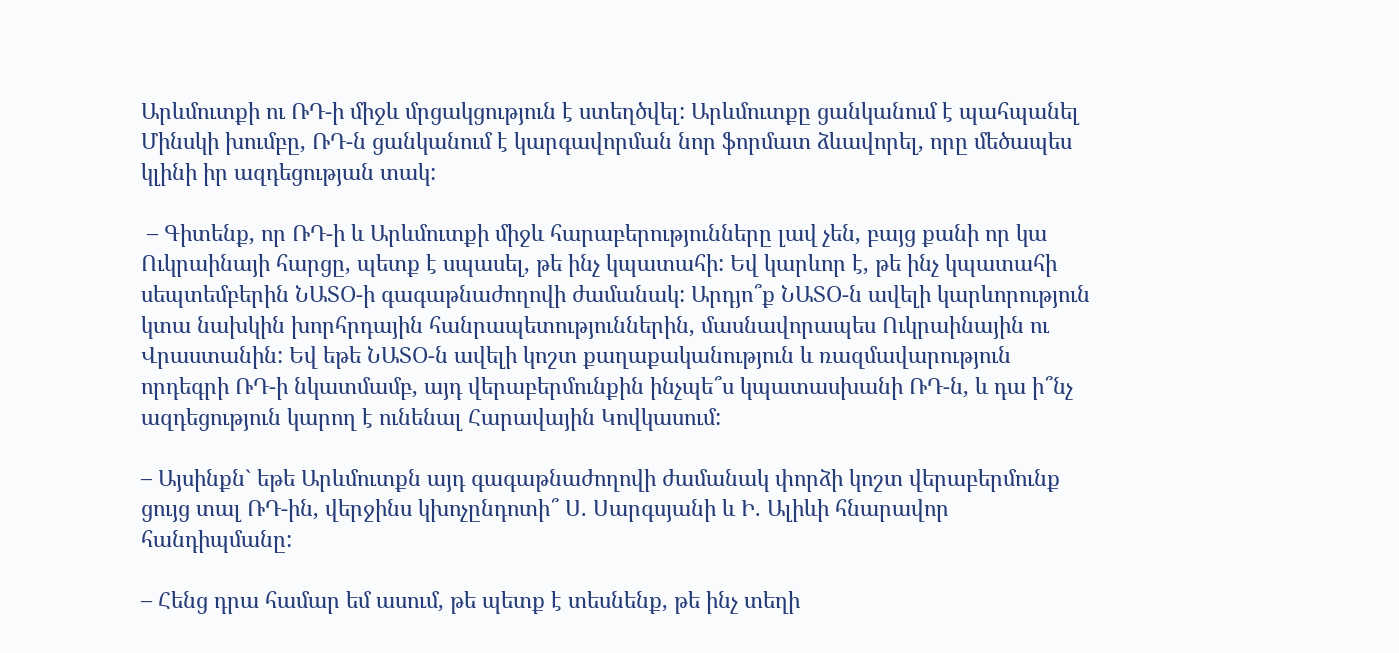Արևմուտքի ու ՌԴ-ի միջև մրցակցություն է ստեղծվել: Արևմուտքը ցանկանում է պահպանել Մինսկի խումբը, ՌԴ-ն ցանկանում է կարգավորման նոր ֆորմատ ձևավորել, որը մեծապես կլինի իր ազդեցության տակ:

 – Գիտենք, որ ՌԴ-ի և Արևմուտքի միջև հարաբերությունները լավ չեն, բայց քանի որ կա Ուկրաինայի հարցը, պետք է սպասել, թե ինչ կպատահի: Եվ կարևոր է, թե ինչ կպատահի սեպտեմբերին ՆԱՏՕ-ի գագաթնաժողովի ժամանակ: Արդյո՞ք ՆԱՏՕ-ն ավելի կարևորություն կտա նախկին խորհրդային հանրապետություններին, մասնավորապես Ուկրաինային ու Վրաստանին: Եվ եթե ՆԱՏՕ-ն ավելի կոշտ քաղաքականություն և ռազմավարություն որդեգրի ՌԴ-ի նկատմամբ, այդ վերաբերմունքին ինչպե՞ս կպատասխանի ՌԴ-ն, և դա ի՞նչ ազդեցություն կարող է ունենալ Հարավային Կովկասում:

– Այսինքն` եթե Արևմուտքն այդ գագաթնաժողովի ժամանակ փորձի կոշտ վերաբերմունք ցույց տալ ՌԴ-ին, վերջինս կխոչընդոտի՞ Ս. Սարգսյանի և Ի. Ալիևի հնարավոր հանդիպմանը:

– Հենց դրա համար եմ ասում, թե պետք է տեսնենք, թե ինչ տեղի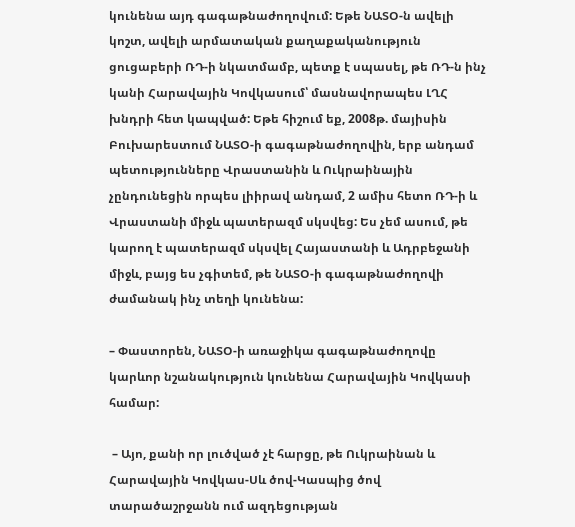կունենա այդ գագաթնաժողովում: Եթե ՆԱՏՕ-ն ավելի կոշտ, ավելի արմատական քաղաքականություն ցուցաբերի ՌԴ-ի նկատմամբ, պետք է սպասել, թե ՌԴ-ն ինչ կանի Հարավային Կովկասում՝ մասնավորապես ԼՂՀ խնդրի հետ կապված: Եթե հիշում եք, 2008թ. մայիսին Բուխարեստում ՆԱՏՕ-ի գագաթնաժողովին, երբ անդամ պետությունները Վրաստանին և Ուկրաինային չընդունեցին որպես լիիրավ անդամ, 2 ամիս հետո ՌԴ-ի և Վրաստանի միջև պատերազմ սկսվեց: Ես չեմ ասում, թե կարող է պատերազմ սկսվել Հայաստանի և Ադրբեջանի միջև, բայց ես չգիտեմ, թե ՆԱՏՕ-ի գագաթնաժողովի ժամանակ ինչ տեղի կունենա:

– Փաստորեն, ՆԱՏՕ-ի առաջիկա գագաթնաժողովը կարևոր նշանակություն կունենա Հարավային Կովկասի համար:

 – Այո, քանի որ լուծված չէ հարցը, թե Ուկրաինան և Հարավային Կովկաս-Սև ծով-Կասպից ծով տարածաշրջանն ում ազդեցության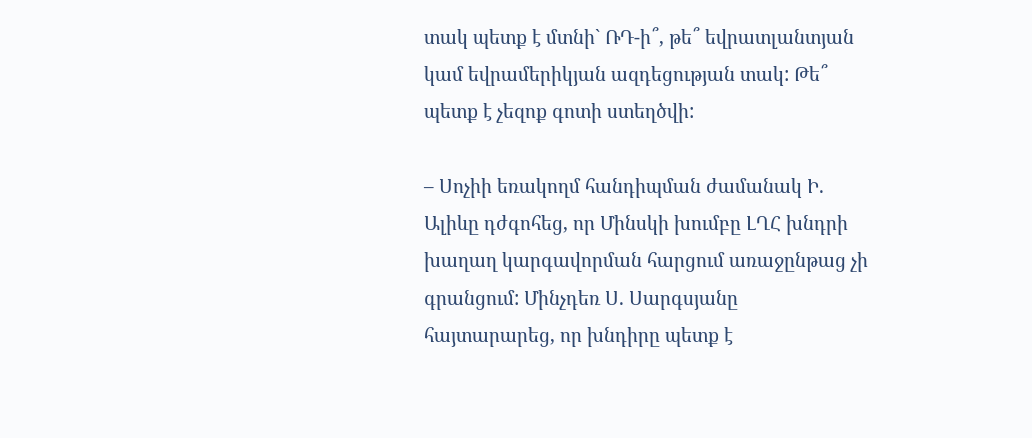տակ պետք է մտնի` ՌԴ-ի՞, թե՞ եվրատլանտյան կամ եվրամերիկյան ազդեցության տակ: Թե՞ պետք է չեզոք գոտի ստեղծվի:

– Սոչիի եռակողմ հանդիպման ժամանակ Ի. Ալիևը դժգոհեց, որ Մինսկի խումբը ԼՂՀ խնդրի խաղաղ կարգավորման հարցում առաջընթաց չի գրանցում: Մինչդեռ Ս. Սարգսյանը հայտարարեց, որ խնդիրը պետք է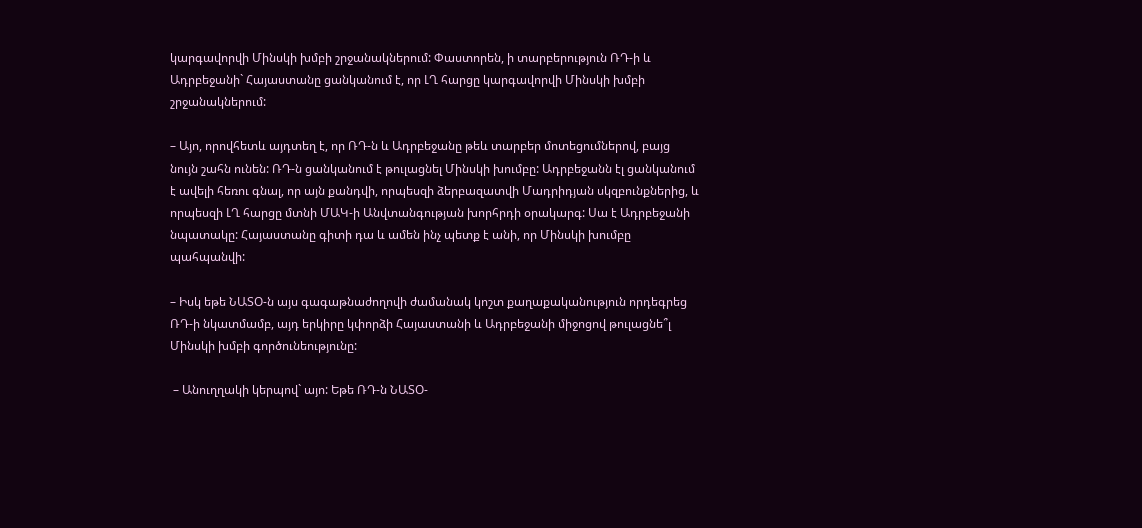կարգավորվի Մինսկի խմբի շրջանակներում: Փաստորեն, ի տարբերություն ՌԴ-ի և Ադրբեջանի` Հայաստանը ցանկանում է, որ ԼՂ հարցը կարգավորվի Մինսկի խմբի շրջանակներում:

– Այո, որովհետև այդտեղ է, որ ՌԴ-ն և Ադրբեջանը թեև տարբեր մոտեցումներով, բայց նույն շահն ունեն: ՌԴ-ն ցանկանում է թուլացնել Մինսկի խումբը: Ադրբեջանն էլ ցանկանում է ավելի հեռու գնալ, որ այն քանդվի, որպեսզի ձերբազատվի Մադրիդյան սկզբունքներից, և որպեսզի ԼՂ հարցը մտնի ՄԱԿ-ի Անվտանգության խորհրդի օրակարգ: Սա է Ադրբեջանի նպատակը: Հայաստանը գիտի դա և ամեն ինչ պետք է անի, որ Մինսկի խումբը պահպանվի:

– Իսկ եթե ՆԱՏՕ-ն այս գագաթնաժողովի ժամանակ կոշտ քաղաքականություն որդեգրեց ՌԴ-ի նկատմամբ, այդ երկիրը կփորձի Հայաստանի և Ադրբեջանի միջոցով թուլացնե՞լ Մինսկի խմբի գործունեությունը:

 – Անուղղակի կերպով` այո: Եթե ՌԴ-ն ՆԱՏՕ-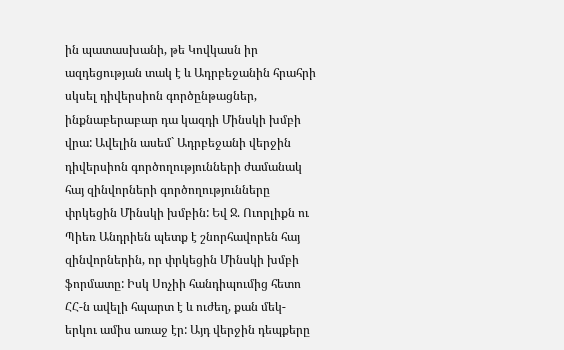ին պատասխանի, թե Կովկասն իր ազդեցության տակ է և Ադրբեջանին հրահրի սկսել դիվերսիոն գործընթացներ, ինքնաբերաբար դա կազդի Մինսկի խմբի վրա: Ավելին ասեմ` Ադրբեջանի վերջին դիվերսիոն գործողությունների ժամանակ հայ զինվորների գործողությունները փրկեցին Մինսկի խմբին: Եվ Ջ. Ուորլիքն ու Պիեռ Անդրիեն պետք է շնորհավորեն հայ զինվորներին, որ փրկեցին Մինսկի խմբի ֆորմատը: Իսկ Սոչիի հանդիպումից հետո ՀՀ-ն ավելի հպարտ է և ուժեղ, քան մեկ-երկու ամիս առաջ էր: Այդ վերջին դեպքերը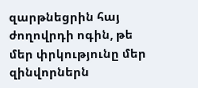զարթնեցրին հայ ժողովրդի ոգին, թե մեր փրկությունը մեր զինվորներն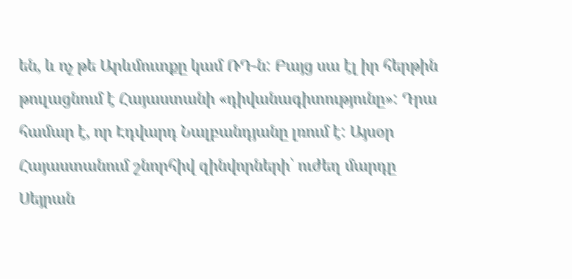են, և ոչ թե Արևմուտքը կամ ՌԴ-ն: Բայց սա էլ իր հերթին թուլացնում է Հայաստանի «դիվանագիտությունը»: Դրա համար է, որ Էդվարդ Նալբանդյանը լռում է: Այսօր Հայաստանում շնորհիվ զինվորների՝ ուժեղ մարդը Սեյրան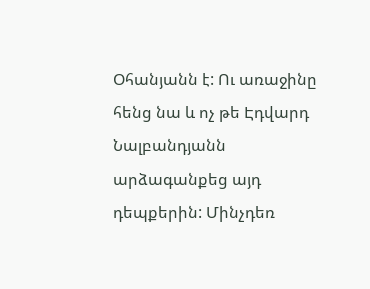Օհանյանն է: Ու առաջինը հենց նա և ոչ թե Էդվարդ Նալբանդյանն արձագանքեց այդ դեպքերին: Մինչդեռ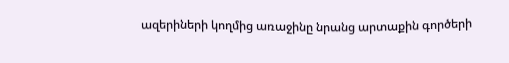ազերիների կողմից առաջինը նրանց արտաքին գործերի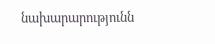նախարարությունն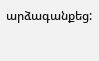արձագանքեց: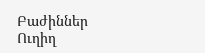Բաժիններ
Ուղիղ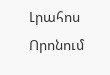Լրահոս
Որոնում